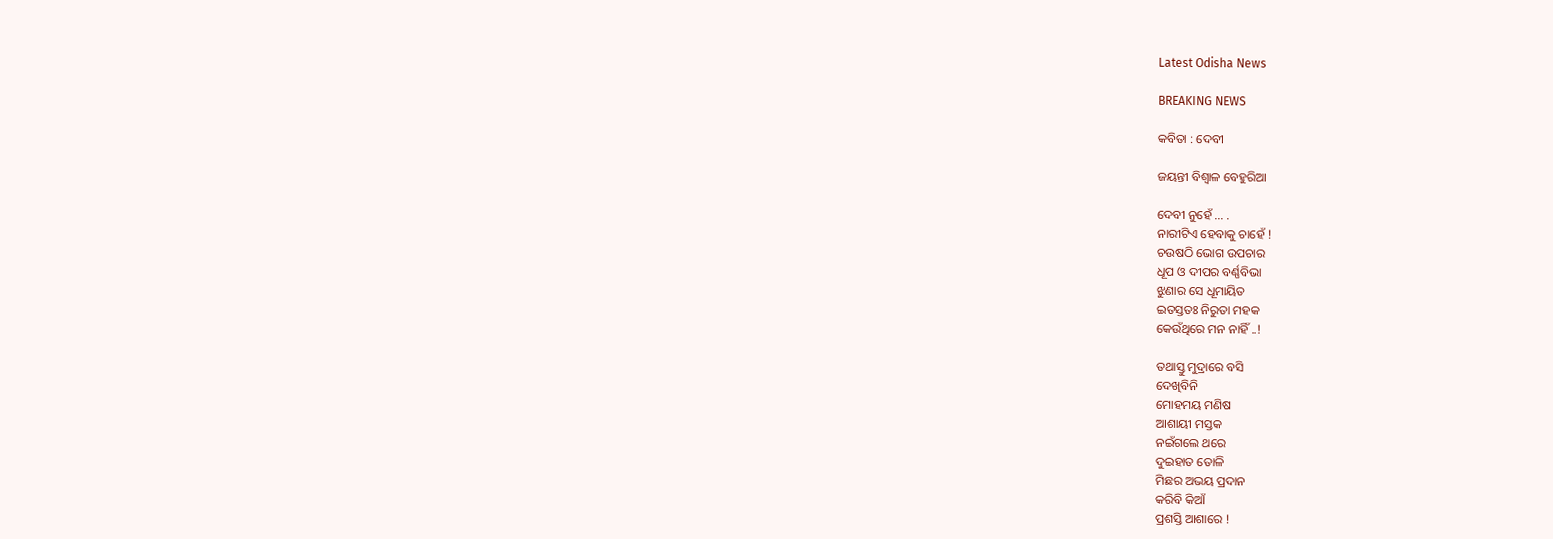Latest Odisha News

BREAKING NEWS

କବିତା : ଦେବୀ

ଜୟନ୍ତୀ ବିଶ୍ବାଳ ବେହୁରିଆ

ଦେବୀ ନୁହେଁ … .
ନାରୀଟିଏ ହେବାକୁ ଚାହେଁ !
ଚଉଷଠି ଭୋଗ ଉପଚାର
ଧୂପ ଓ ଦୀପର ବର୍ଣ୍ଣବିଭା
ଝୁଣାର ସେ ଧୂମାୟିତ
ଇତସ୍ତତଃ ନିରୁତା ମହକ
କେଉଁଥିରେ ମନ ନାହିଁ ..!

ତଥାସ୍ତୁ ମୁଦ୍ରାରେ ବସି
ଦେଖିବିନି
ମୋହମୟ ମଣିଷ
ଆଶାୟୀ ମସ୍ତକ
ନଇଁଗଲେ ଥରେ
ଦୁଇହାତ ତୋଳି
ମିଛର ଅଭୟ ପ୍ରଦାନ
କରିବି କିଆଁ
ପ୍ରଶସ୍ତି ଆଶାରେ !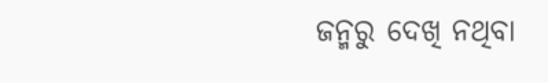ଜନ୍ମରୁ ଦେଖି ନଥିବା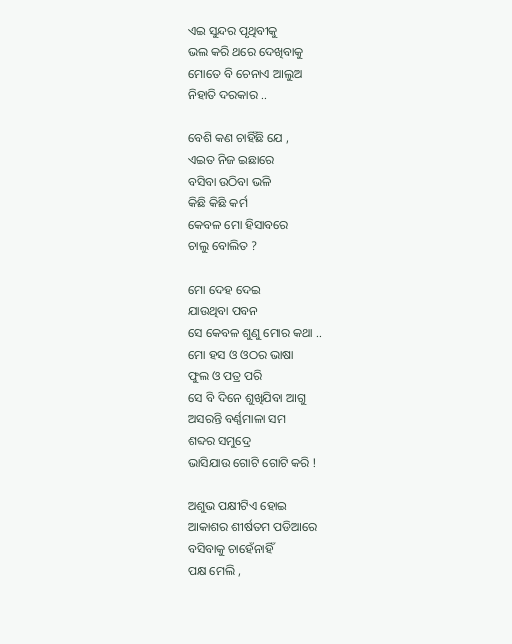ଏଇ ସୁନ୍ଦର ପୃଥିବୀକୁ
ଭଲ କରି ଥରେ ଦେଖିବାକୁ
ମୋତେ ବି ଚେନାଏ ଆଲୁଅ
ନିହାତି ଦରକାର ..

ବେଶି କଣ ଚାହିଁଛି ଯେ ,
ଏଇତ ନିଜ ଇଛାରେ
ବସିବା ଉଠିବା ଭଳି
କିଛି କିଛି କର୍ମ
କେବଳ ମୋ ହିସାବରେ
ଚାଲୁ ବୋଲିତ ?

ମୋ ଦେହ ଦେଇ
ଯାଉଥିବା ପବନ
ସେ କେବଳ ଶୁଣୁ ମୋର କଥା ..
ମୋ ହସ ଓ ଓଠର ଭାଷା
ଫୁଲ ଓ ପତ୍ର ପରି
ସେ ବି ଦିନେ ଶୁଖିଯିବା ଆଗୁ
ଅସରନ୍ତି ବର୍ଣ୍ଣମାଳା ସମ
ଶବ୍ଦର ସମୁଦ୍ରେ
ଭାସିଯାଉ ଗୋଟି ଗୋଟି କରି !

ଅଶୁଭ ପକ୍ଷୀଟିଏ ହୋଇ
ଆକାଶର ଶୀର୍ଷତମ ପଡିଆରେ
ବସିବାକୁ ଚାହେଁନାହିଁ
ପକ୍ଷ ମେଲି ,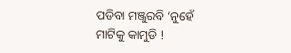ପଡିବା ମଞ୍ଜୁରବି ‘ନୁହେଁ
ମାଟିକୁ କାମୁଡି !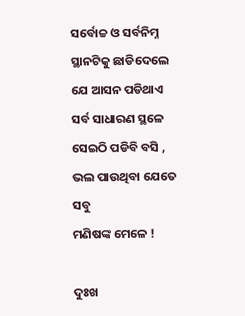ସର୍ବୋଚ୍ଚ ଓ ସର୍ବନିମ୍ନ
ସ୍ଥାନଟିକୁ ଛାଡିଦେଲେ
ଯେ ଆସନ ପଡିଥାଏ
ସର୍ବ ସାଧାରଣ ସ୍ଥଳେ
ସେଇଠି ପଡିବି ବସି ,
ଭଲ ପାଉଥିବା ଯେତେ ସବୁ
ମଣିଷଙ୍କ ମେଳେ !

ଦୁଃଖ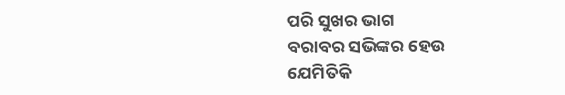ପରି ସୁଖର ଭାଗ
ବରାବର ସଭିଙ୍କର ହେଉ
ଯେମିତିକି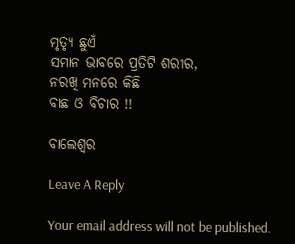ମୃତ୍ଯୃ ଛୁଏଁ
ସମାନ ଭାବରେ ପ୍ରତିଟି ଶରୀର,
ନରଖି ମନରେ କିଛି
ବାଛ ଓ ବିଚାର !!

ବାଲେଶ୍ଵର

Leave A Reply

Your email address will not be published.